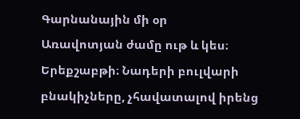Գարնանային մի օր
Առավոտյան ժամը ութ և կես։ Երեքշաբթի։ Նադերի բուլվարի բնակիչները, չհավատալով իրենց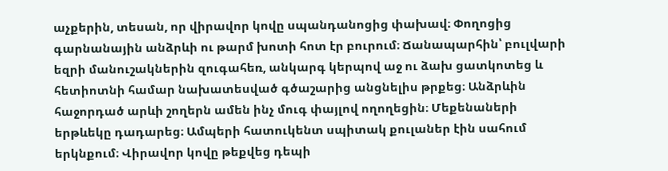աչքերին, տեսան, որ վիրավոր կովը սպանդանոցից փախավ։ Փողոցից գարնանային անձրևի ու թարմ խոտի հոտ էր բուրում։ Ճանապարհին՝ բուլվարի եզրի մանուշակներին զուգահեռ, անկարգ կերպով աջ ու ձախ ցատկոտեց և հետիոտնի համար նախատեսված գծաշարից անցնելիս թրքեց։ Անձրևին հաջորդած արևի շողերն ամեն ինչ մուգ փայլով ողողեցին։ Մեքենաների երթևեկը դադարեց։ Ամպերի հատուկենտ սպիտակ քուլաներ էին սահում երկնքում։ Վիրավոր կովը թեքվեց դեպի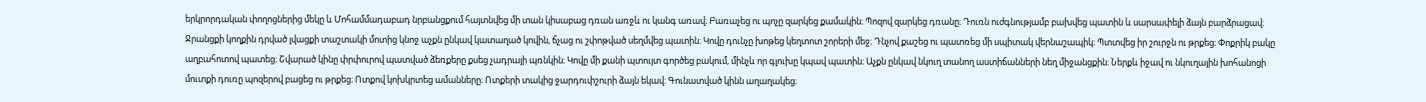երկրորդական փողոցներից մեկը և Մոհամմադաբադ նրբանցքում հայտնվեց մի տան կիսաբաց դռան առջև ու կանգ առավ։ Բառաչեց ու պոչը զարկեց քամակին։ Պոզով զարկեց դռանը։ Դուռն ուժգնությամբ բախվեց պատին և սարսափելի ձայն բարձրացավ։ Ջրանցքի կողքին դրված լվացքի տաշտակի մոտից կնոջ աչքն ընկավ կատաղած կովին, ճչաց ու շփոթված սեղմվեց պատին։ Կովը դունչը խոթեց կեղտոտ շորերի մեջ։ Դնչով քաշեց ու պատռեց մի սպիտակ վերնաշապիկ։ Պտտվեց իր շուրջն ու թրքեց։ Փոքրիկ բակը աղբահոտով պատեց։ Շվարած կինը փրփուրով պատված ձեռքերը քսեց չադրայի պռնկին։ Կովը մի քանի պտույտ գործեց բակում, մինչև որ գլուխը կպավ պատին։ Աչքն ընկավ նկուղ տանող աստիճանների նեղ միջանցքին։ Ներքև իջավ ու նկուղային խոհանոցի մուտքի դուռը պոզերով բացեց ու թրքեց։ Ոտքով կոխկրտեց ամանները։ Ոտքերի տակից ջարդուփշուրի ձայն եկավ։ Գունատված կինն աղաղակեց։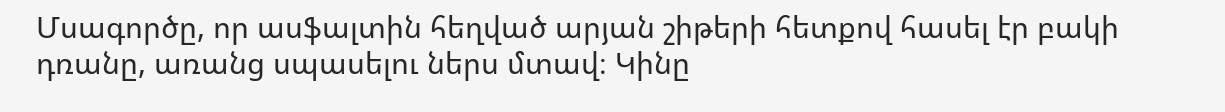Մսագործը, որ ասֆալտին հեղված արյան շիթերի հետքով հասել էր բակի դռանը, առանց սպասելու ներս մտավ։ Կինը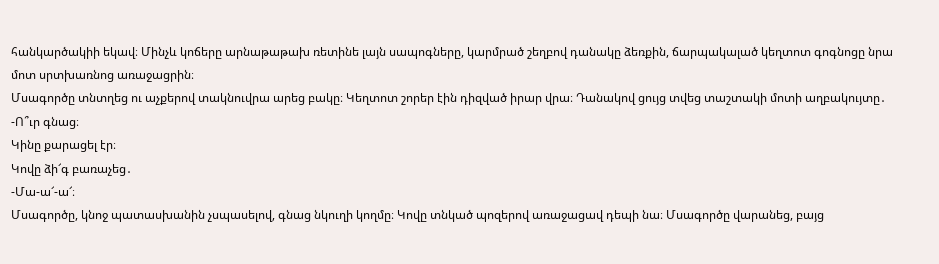հանկարծակիի եկավ։ Մինչև կոճերը արնաթաթախ ռետինե լայն սապոգները, կարմրած շեղբով դանակը ձեռքին, ճարպակալած կեղտոտ գոգնոցը նրա մոտ սրտխառնոց առաջացրին։
Մսագործը տնտղեց ու աչքերով տակնուվրա արեց բակը։ Կեղտոտ շորեր էին դիզված իրար վրա։ Դանակով ցույց տվեց տաշտակի մոտի աղբակույտը․
-Ո՞ւր գնաց։
Կինը քարացել էր։
Կովը ձի՜գ բառաչեց․
-Մա-ա՜-ա՜։
Մսագործը, կնոջ պատասխանին չսպասելով, գնաց նկուղի կողմը։ Կովը տնկած պոզերով առաջացավ դեպի նա։ Մսագործը վարանեց, բայց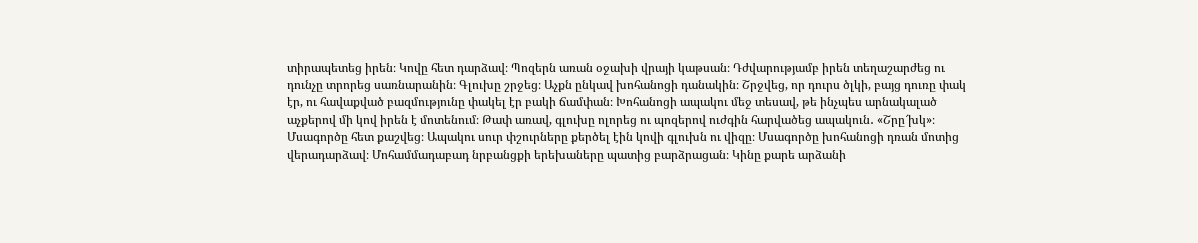տիրապետեց իրեն։ Կովը հետ դարձավ։ Պոզերն առան օջախի վրայի կաթսան։ Դժվարությամբ իրեն տեղաշարժեց ու դունչը տրորեց սառնարանին։ Գլուխը շրջեց։ Աչքն ընկավ խոհանոցի դանակին։ Շրջվեց, որ դուրս ծլկի, բայց դուռը փակ էր, ու հավաքված բազմությունը փակել էր բակի ճամփան։ Խոհանոցի ապակու մեջ տեսավ, թե ինչպես արնակալած աչքերով մի կով իրեն է մոտենում։ Թափ առավ, գլուխը ոլորեց ու պոզերով ուժգին հարվածեց ապակուն․ «Շրը՜խկ»։
Մսագործը հետ քաշվեց։ Ապակու սուր փշուրները քերծել էին կովի գլուխն ու վիզը։ Մսագործը խոհանոցի դռան մոտից վերադարձավ։ Մոհամմադաբադ նրբանցքի երեխաները պատից բարձրացան։ Կինը քարե արձանի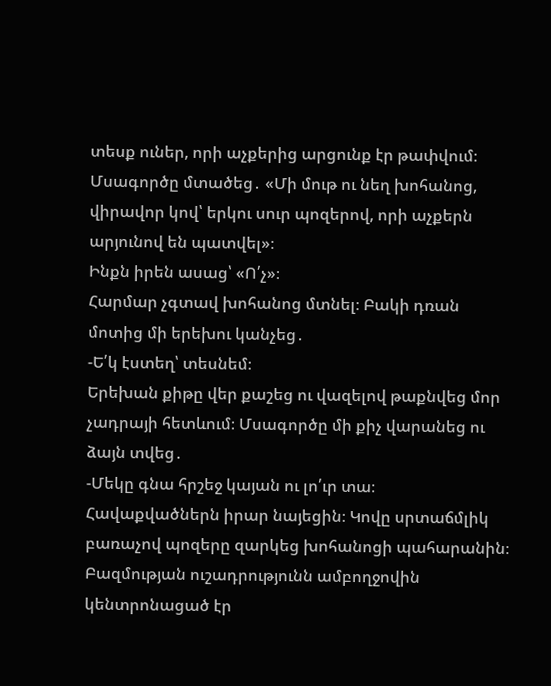տեսք ուներ, որի աչքերից արցունք էր թափվում։ Մսագործը մտածեց․ «Մի մութ ու նեղ խոհանոց, վիրավոր կով՝ երկու սուր պոզերով, որի աչքերն արյունով են պատվել»։
Ինքն իրեն ասաց՝ «Ո՛չ»։
Հարմար չգտավ խոհանոց մտնել։ Բակի դռան մոտից մի երեխու կանչեց․
-Ե՛կ էստեղ՝ տեսնեմ։
Երեխան քիթը վեր քաշեց ու վազելով թաքնվեց մոր չադրայի հետևում։ Մսագործը մի քիչ վարանեց ու ձայն տվեց․
-Մեկը գնա հրշեջ կայան ու լո՛ւր տա։
Հավաքվածներն իրար նայեցին։ Կովը սրտաճմլիկ բառաչով պոզերը զարկեց խոհանոցի պահարանին։ Բազմության ուշադրությունն ամբողջովին կենտրոնացած էր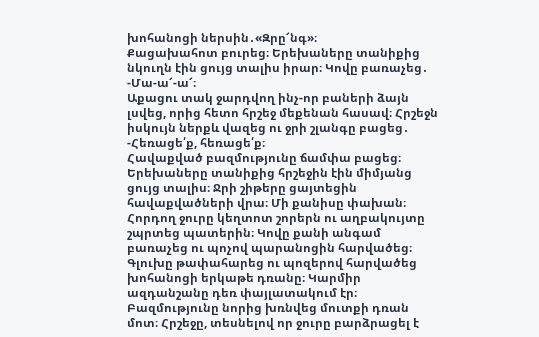խոհանոցի ներսին․«Զրը՜նգ»։
Քացախահոտ բուրեց։ Երեխաները տանիքից նկուղն էին ցույց տալիս իրար։ Կովը բառաչեց․
-Մա-ա՜-ա՜։
Աքացու տակ ջարդվող ինչ-որ բաների ձայն լսվեց, որից հետո հրշեջ մեքենան հասավ։ Հրշեջն իսկույն ներքև վազեց ու ջրի շլանգը բացեց․
-Հեռացե՛ք, հեռացե՛ք։
Հավաքված բազմությունը ճամփա բացեց։ Երեխաները տանիքից հրշեջին էին միմյանց ցույց տալիս։ Ջրի շիթերը ցայտեցին հավաքվածների վրա։ Մի քանիսը փախան։ Հորդող ջուրը կեղտոտ շորերն ու աղբակույտը շպրտեց պատերին։ Կովը քանի անգամ բառաչեց ու պոչով պարանոցին հարվածեց։ Գլուխը թափահարեց ու պոզերով հարվածեց խոհանոցի երկաթե դռանը։ Կարմիր ազդանշանը դեռ փայլատակում էր։ Բազմությունը նորից խռնվեց մուտքի դռան մոտ։ Հրշեջը, տեսնելով որ ջուրը բարձրացել է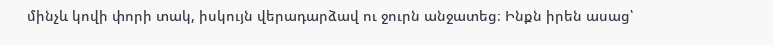մինչև կովի փորի տակ, իսկույն վերադարձավ ու ջուրն անջատեց։ Ինքն իրեն ասաց՝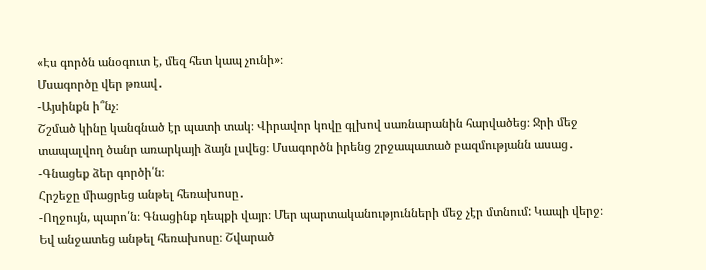«Էս գործն անօգուտ է, մեզ հետ կապ չունի»։
Մսագործը վեր թռավ․
-Այսինքն ի՞նչ։
Շշմած կինը կանգնած էր պատի տակ։ Վիրավոր կովը գլխով սառնարանին հարվածեց։ Ջրի մեջ տապալվող ծանր առարկայի ձայն լսվեց։ Մսագործն իրենց շրջապատած բազմությանն ասաց․
-Գնացեք ձեր գործի՛ն։
Հրշեջը միացրեց անթել հեռախոսը․
-Ողջույն, պարո՛ն։ Գնացինք դեպքի վայր։ Մեր պարտականությունների մեջ չէր մտնում: Կապի վերջ։
Եվ անջատեց անթել հեռախոսը։ Շվարած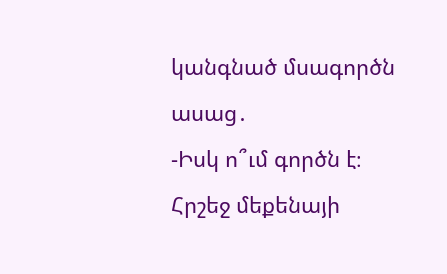կանգնած մսագործն ասաց․
-Իսկ ո՞ւմ գործն է։
Հրշեջ մեքենայի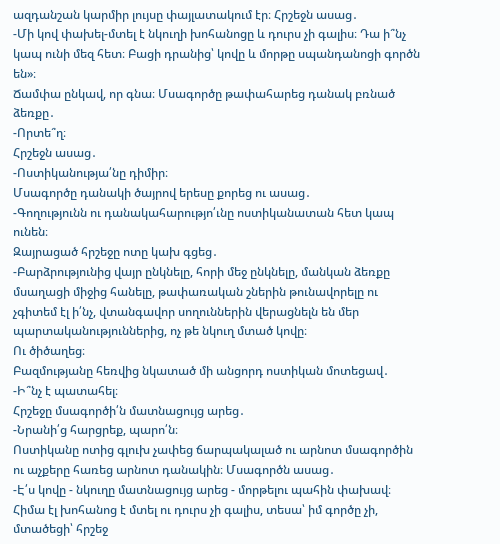ազդանշան կարմիր լույսը փայլատակում էր։ Հրշեջն ասաց․
-Մի կով փախել-մտել է նկուղի խոհանոցը և դուրս չի գալիս։ Դա ի՞նչ կապ ունի մեզ հետ։ Բացի դրանից՝ կովը և մորթը սպանդանոցի գործն են»։
Ճամփա ընկավ, որ գնա։ Մսագործը թափահարեց դանակ բռնած ձեռքը․
-Որտե՞ղ։
Հրշեջն ասաց․
-Ոստիկանությա՛նը դիմիր։
Մսագործը դանակի ծայրով երեսը քորեց ու ասաց․
-Գողությունն ու դանակահարությո՛ւնը ոստիկանատան հետ կապ ունեն։
Զայրացած հրշեջը ոտը կախ գցեց․
-Բարձրությունից վայր ընկնելը, հորի մեջ ընկնելը, մանկան ձեռքը մսաղացի միջից հանելը, թափառական շներին թունավորելը ու չգիտեմ էլ ի՛նչ, վտանգավոր սողուններին վերացնելն են մեր պարտականություններից, ոչ թե նկուղ մտած կովը։
Ու ծիծաղեց։
Բազմությանը հեռվից նկատած մի անցորդ ոստիկան մոտեցավ․
-Ի՞նչ է պատահել։
Հրշեջը մսագործի՛ն մատնացույց արեց․
-Նրանի՛ց հարցրեք, պարո՛ն։
Ոստիկանը ոտից գլուխ չափեց ճարպակալած ու արնոտ մսագործին ու աչքերը հառեց արնոտ դանակին։ Մսագործն ասաց․
-Է՛ս կովը - նկուղը մատնացույց արեց - մորթելու պահին փախավ։ Հիմա էլ խոհանոց է մտել ու դուրս չի գալիս, տեսա՝ իմ գործը չի, մտածեցի՝ հրշեջ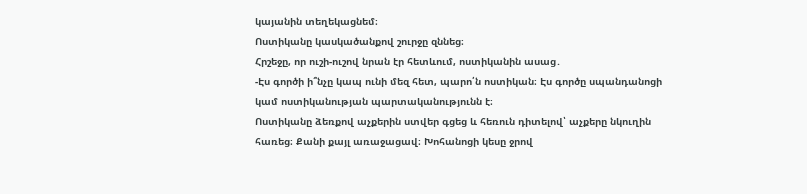կայանին տեղեկացնեմ։
Ոստիկանը կասկածանքով շուրջը զննեց։
Հրշեջը, որ ուշի-ուշով նրան էր հետևում, ոստիկանին ասաց․
-Էս գործի ի՞նչը կապ ունի մեզ հետ, պարո՛ն ոստիկան։ Էս գործը սպանդանոցի կամ ոստիկանության պարտականությունն է։
Ոստիկանը ձեռքով աչքերին ստվեր գցեց և հեռուն դիտելով՝ աչքերը նկուղին հառեց։ Քանի քայլ առաջացավ։ Խոհանոցի կեսը ջրով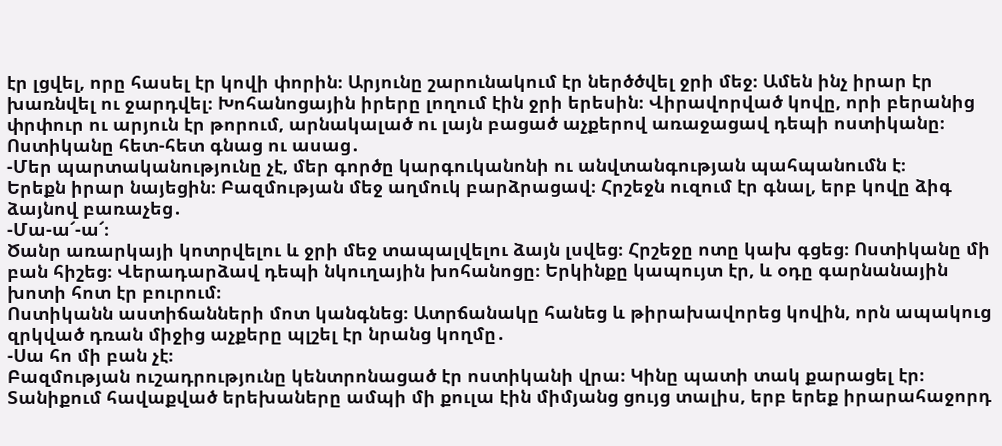էր լցվել, որը հասել էր կովի փորին։ Արյունը շարունակում էր ներծծվել ջրի մեջ։ Ամեն ինչ իրար էր խառնվել ու ջարդվել։ Խոհանոցային իրերը լողում էին ջրի երեսին։ Վիրավորված կովը, որի բերանից փրփուր ու արյուն էր թորում, արնակալած ու լայն բացած աչքերով առաջացավ դեպի ոստիկանը։ Ոստիկանը հետ-հետ գնաց ու ասաց․
-Մեր պարտականությունը չէ, մեր գործը կարգուկանոնի ու անվտանգության պահպանումն է։
Երեքն իրար նայեցին։ Բազմության մեջ աղմուկ բարձրացավ։ Հրշեջն ուզում էր գնալ, երբ կովը ձիգ ձայնով բառաչեց․
-Մա-ա՜-ա՜։
Ծանր առարկայի կոտրվելու և ջրի մեջ տապալվելու ձայն լսվեց։ Հրշեջը ոտը կախ գցեց։ Ոստիկանը մի բան հիշեց։ Վերադարձավ դեպի նկուղային խոհանոցը։ Երկինքը կապույտ էր, և օդը գարնանային խոտի հոտ էր բուրում։
Ոստիկանն աստիճանների մոտ կանգնեց։ Ատրճանակը հանեց և թիրախավորեց կովին, որն ապակուց զրկված դռան միջից աչքերը պլշել էր նրանց կողմը․
-Սա հո մի բան չէ։
Բազմության ուշադրությունը կենտրոնացած էր ոստիկանի վրա։ Կինը պատի տակ քարացել էր։ Տանիքում հավաքված երեխաները ամպի մի քուլա էին միմյանց ցույց տալիս, երբ երեք իրարահաջորդ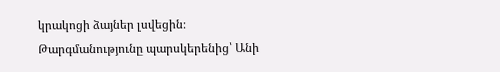կրակոցի ձայներ լսվեցին։
Թարգմանությունը պարսկերենից՝ Անի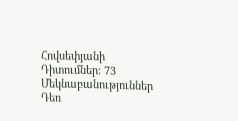Հովսեփյանի
Դիտումներ: 73
Մեկնաբանություններ
Դեռ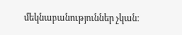մեկնաբանություններ չկան։